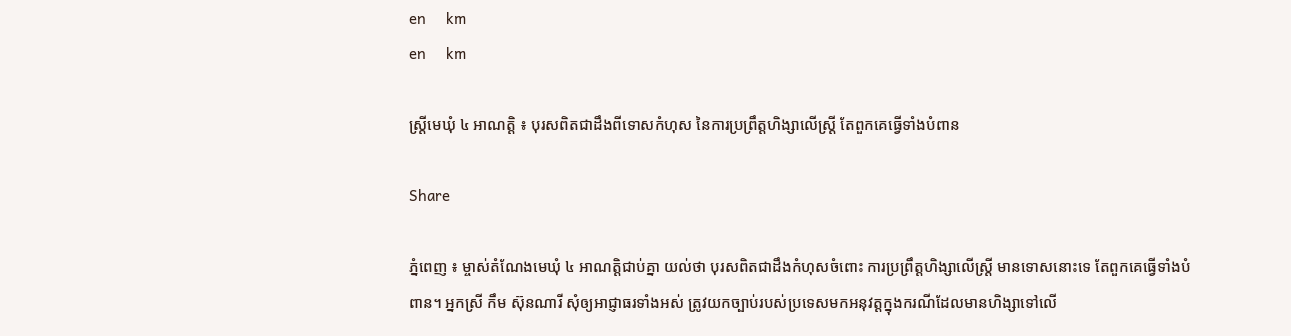en     km
en     km

ស្ដ្រីមេឃុំ ៤ អាណត្ដិ ៖ បុរសពិតជាដឹងពីទោសកំហុស នៃការប្រព្រឹត្ដហិង្សាលើស្ដ្រី តែពួកគេធ្វើទាំងបំពាន

Share

ភ្នំពេញ ៖ ម្ចាស់តំណែងមេឃុំ ៤ អាណត្ដិជាប់គ្នា យល់ថា បុរសពិតជាដឹងកំហុសចំពោះ ការប្រព្រឹត្ដហិង្សាលើស្ដ្រី មានទោសនោះទេ តែពួកគេធ្វើទាំងបំពាន។ អ្នកស្រី កឹម ស៊ុនណារី សុំឲ្យអាជ្ញាធរទាំងអស់ ត្រូវយកច្បាប់របស់ប្រទេសមកអនុវត្ដក្នុងករណីដែលមានហិង្សាទៅលើ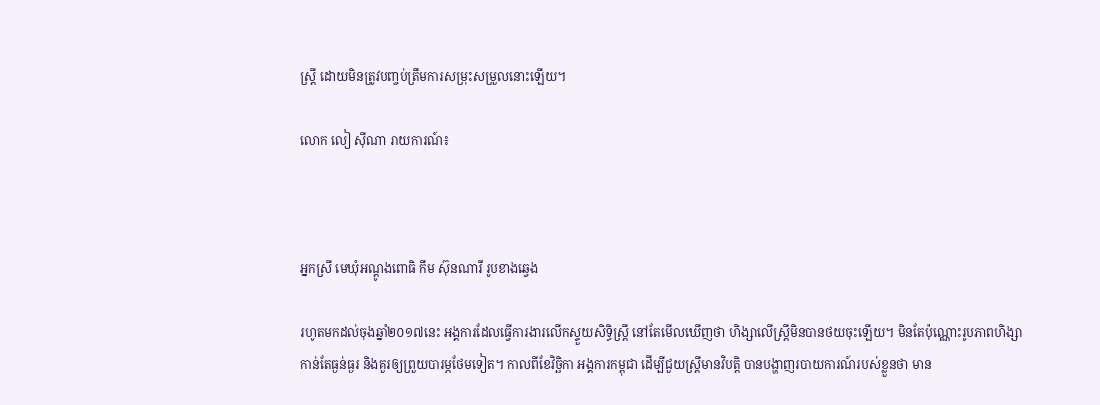ស្ដ្រី ដោយមិនត្រូវបញ្ចប់ត្រឹមការសម្រុះសម្រួលនោះឡើយ។

លោក លៀ ស៊ីណា រាយការណ៍៖



អ្នកស្រី មេឃុំអណ្ដូងពោធិ កឹម ស៊ុនណារី រូបខាងឆ្វេង

រហូតមកដល់ចុងឆ្នាំ២០១៧នេះ អង្គការដែលធ្វើការងារលើកស្ទួយសិទ្ធិស្ដ្រី នៅតែមើលឃើញថា ហិង្សាលើស្ដ្រីមិនបានថយចុះឡើយ។ មិនតែប៉ុណ្ណោះរូបភាពហិង្សាកាន់តែធ្ងន់ធ្ងរ និងគួរឲ្យព្រួយបារម្ភថែមទៀត។ កាលពីខែវិច្ឆិកា អង្គការកម្ពុជា ដើម្បីជួយស្ដ្រីមានវិបត្ដិ បានបង្ហាញរបាយការណ៍របស់ខ្លួនថា មាន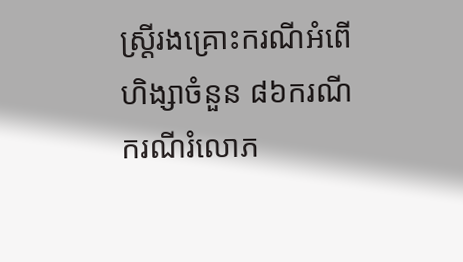ស្ដ្រីរងគ្រោះករណីអំពើហិង្សាចំនួន ៨៦ករណី ករណីរំលោភ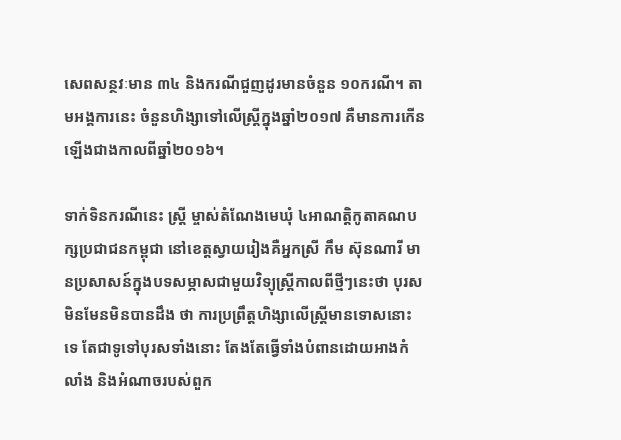សេពសន្ថវៈមាន ៣៤ និងករណីជួញដូរមានចំនួន ១០ករណី។ តាមអង្គការនេះ ចំនួនហិង្សាទៅលើស្ដ្រីក្នុងឆ្នាំ២០១៧ គឺមានការកើនឡើងជាងកាលពីឆ្នាំ២០១៦។

ទាក់ទិនករណីនេះ ស្ដ្រី ម្ចាស់តំណែងមេឃុំ ៤អាណត្ដិកូតាគណបក្សប្រជាជនកម្ពុជា នៅខេត្ដស្វាយរៀងគឺអ្នកស្រី កឹម ស៊ុនណារី មានប្រសាសន៍ក្នុងបទសម្ភាសជាមួយវិទ្យុស្ត្រីកាលពីថ្មីៗនេះថា បុរសមិនមែនមិនបានដឹង ថា ការប្រព្រឹត្ដហិង្សាលើស្ដ្រីមានទោសនោះទេ តែជាទូទៅបុរសទាំងនោះ តែងតែធ្វើទាំងបំពានដោយអាងកំលាំង និងអំណាចរបស់ពួក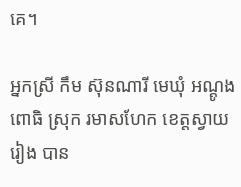គេ។

អ្នកស្រី កឹម ស៊ុនណារី មេឃុំ អណ្ដូងពោធិ ស្រុក រមាសហែក ខេត្ដស្វាយរៀង បាន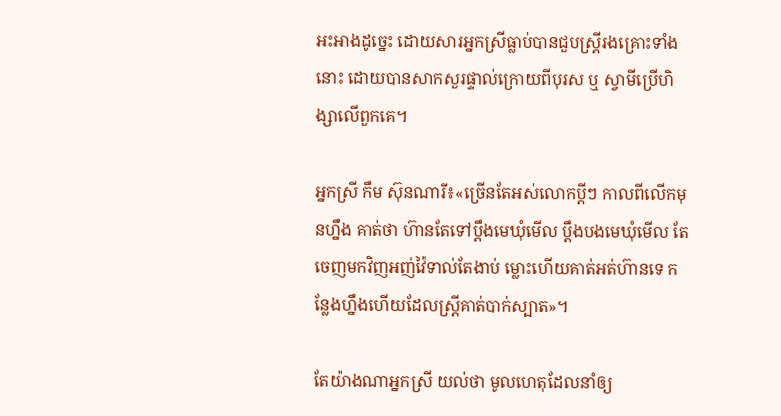អះអាងដូច្នេះ ដោយសារអ្នកស្រីធ្លាប់បានជួបស្ត្រីរងគ្រោះទាំងនោះ ដោយបានសាកសួរផ្ទាល់ក្រោយពីបុរស ឬ ស្វាមីប្រើហិង្សាលើពួកគេ។

អ្នកស្រី កឹម ស៊ុនណារី៖«ច្រើនតែអស់លោកប្ដីៗ កាលពីលើកមុនហ្នឹង គាត់ថា ហ៊ានតែទៅប្ដឹងមេឃុំមើល ប្ដឹងបងមេឃុំមើល តែចេញមកវិញអញ់វ៉ៃទាល់តែងាប់ ម្លោះហើយគាត់អត់ហ៊ានទេ កន្លែងហ្នឹងហើយដែលស្ដ្រីគាត់បាក់ស្បាត»។

តែយ៉ាងណាអ្នកស្រី យល់ថា មូលហេតុដែលនាំឲ្យ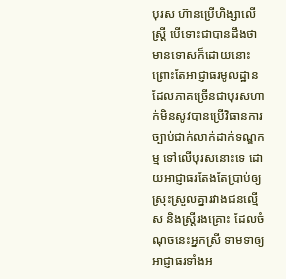បុរស ហ៊ានប្រើហិង្សាលើស្ដ្រី បើទោះជាបានដឹងថា មានទោសក៏ដោយនោះ ព្រោះតែអាជ្ញាធរមូលដ្ឋាន ដែលភាគច្រើនជាបុរសហាក់មិនសូវបានប្រើវិធានការច្បាប់ជាក់លាក់ដាក់ទណ្ឌកម្ម ទៅលើបុរសនោះទេ ដោយអាជ្ញាធរតែងតែប្រាប់ឲ្យស្រុះស្រួលគ្នារវាងជនល្មើស និងស្ដ្រីរងគ្រោះ ដែលចំណុចនេះអ្នកស្រី ទាមទាឲ្យអាជ្ញាធរទាំងអ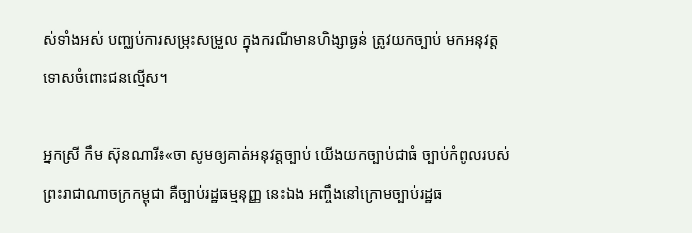ស់ទាំងអស់ បញ្ឈប់ការសម្រុះសម្រួល ក្នុងករណីមានហិង្សាធ្ងន់ ត្រូវយកច្បាប់ មកអនុវត្ដទោសចំពោះជនល្មើស។

អ្នកស្រី កឹម ស៊ុនណារី៖«ចា សូមឲ្យគាត់អនុវត្ដច្បាប់ យើងយកច្បាប់ជាធំ ច្បាប់កំពូលរបស់ព្រះរាជាណាចក្រកម្ពុជា គឺច្បាប់រដ្ឋធម្មនុញ្ញ នេះឯង អញ្ចឹងនៅក្រោមច្បាប់រដ្ឋធ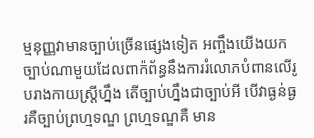ម្មនុញ្ញវាមានច្បាប់ច្រើនផ្សេងទៀត អញ្ចឹងយើងយកច្បាប់ណាមួយដែលពាក៉ព័ន្ធនឹងការរំលោភបំពានលើរូបរាងកាយស្ដ្រីហ្នឹង តើច្បាប់ហ្នឹងជាច្បាប់អី បើវាធ្ងន់ធ្ងរគឺច្បាប់ព្រហ្មទណ្ឌ ព្រហ្មទណ្ឌគឺ មាន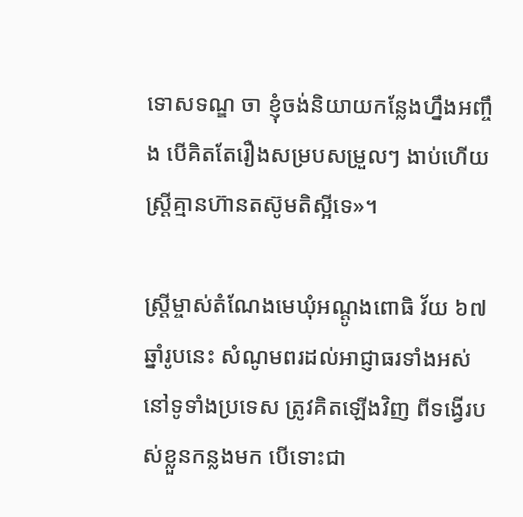ទោសទណ្ឌ ចា ខ្ញុំចង់និយាយកន្លែងហ្នឹងអញ្ចឹង បើគិតតែរឿងសម្របសម្រួលៗ ងាប់ហើយស្ដ្រីគ្មានហ៊ានតស៊ូមតិស្អីទេ»។

ស្ដ្រីម្ចាស់តំណែងមេឃុំអណ្ដូងពោធិ វ័យ ៦៧ឆ្នាំរូបនេះ សំណូមពរដល់អាជ្ញាធរទាំងអស់នៅទូទាំងប្រទេស ត្រូវគិតឡើងវិញ ពីទង្វើរបស់ខ្លួនកន្លងមក បើទោះជា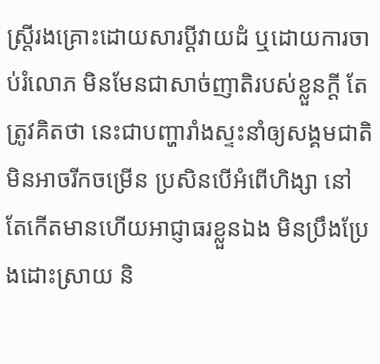ស្ដ្រីរងគ្រោះដោយសារប្ដីវាយដំ ឬដោយការចាប់រំលោភ មិនមែនជាសាច់ញាតិរបស់ខ្លួនក្ដី តែត្រូវគិតថា នេះជាបញ្ហារាំងស្ទះនាំឲ្យសង្គមជាតិមិនអាចរីកចម្រើន ប្រសិនបើអំពើហិង្សា នៅតែកើតមានហើយអាជ្ញាធរខ្លួនឯង មិនប្រឹងប្រែងដោះស្រាយ និ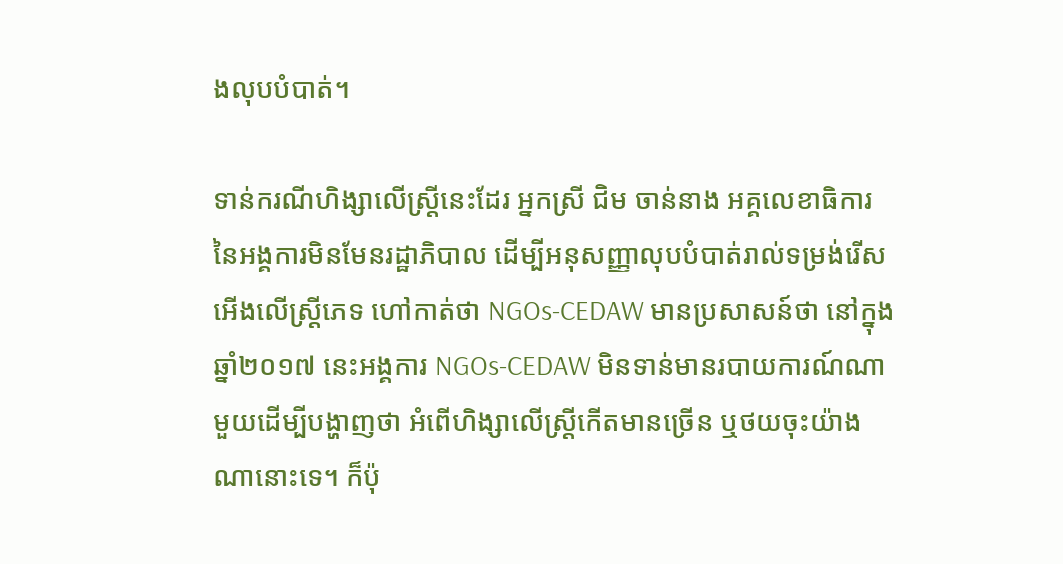ងលុបបំបាត់។

ទាន់ករណីហិង្សាលើស្ដ្រីនេះដែរ អ្នកស្រី ជិម ចាន់នាង អគ្គលេខាធិការ នៃអង្គការមិនមែនរដ្ឋាភិបាល ដើម្បីអនុសញ្ញាលុបបំបាត់រាល់ទម្រង់រើសអើងលើស្ដ្រីភេទ ហៅកាត់ថា NGOs-CEDAW មានប្រសាសន៍ថា នៅក្នុងឆ្នាំ២០១៧ នេះអង្គការ NGOs-CEDAW មិនទាន់មានរបាយការណ៍ណាមួយដើម្បីបង្ហាញថា អំពើហិង្សាលើស្ដ្រីកើតមានច្រើន ឬថយចុះយ៉ាងណានោះទេ។ ក៏ប៉ុ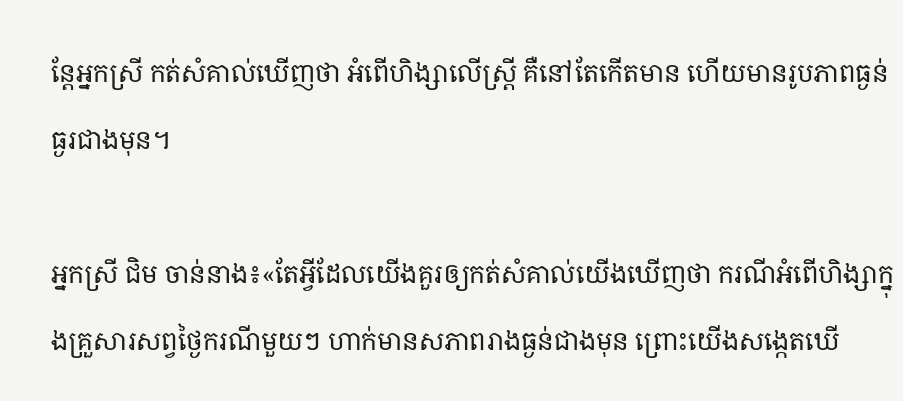ន្ដែអ្នកស្រី កត់សំគាល់ឃើញថា អំពើហិង្សាលើស្ដ្រី គឺនៅតែកើតមាន ហើយមានរូបភាពធ្ងន់ធ្ងរជាងមុន។

អ្នកស្រី ជិម ចាន់នាង៖«តែអ្វីដែលយើងគួរឲ្យកត់សំគាល់យើងឃើញថា ករណីអំពើហិង្សាក្នុងគ្រួសារសព្វថ្ងៃករណីមួយៗ ហាក់មានសភាពរាងធ្ងន់ជាងមុន ព្រោះយើងសង្កេតឃើ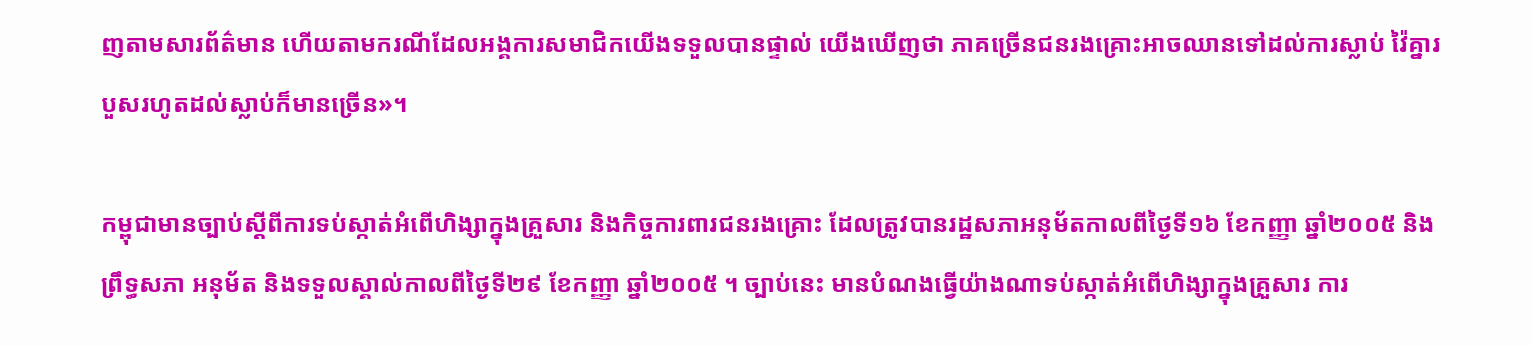ញតាមសារព័ត៌មាន ហើយតាមករណីដែលអង្គការសមាជិកយើងទទួលបានផ្ទាល់ យើងឃើញថា ភាគច្រើនជនរងគ្រោះអាចឈានទៅដល់ការស្លាប់ វ៉ៃគ្នារបួសរហូតដល់ស្លាប់ក៏មានច្រើន»។

កម្ពុជាមានច្បាប់ស្ដីពីការទប់ស្កាត់អំពើហិង្សាក្នុងគ្រួសារ និងកិច្ចការពារជនរងគ្រោះ ដែលត្រូវបានរដ្ឋសភាអនុម័តកាលពីថ្ងៃទី១៦ ខែកញ្ញា ឆ្នាំ២០០៥ និងព្រឹទ្ធសភា អនុម័ត និងទទួលស្គាល់កាលពីថ្ងៃទី២៩ ខែកញ្ញា ឆ្នាំ២០០៥ ។ ច្បាប់នេះ មានបំណងធ្វើយ៉ាងណាទប់ស្កាត់អំពើហិង្សាក្នុងគ្រួសារ ការ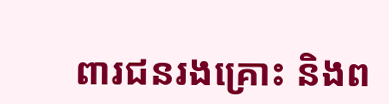ពារជនរងគ្រោះ និងព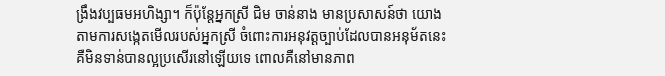ង្រឹងវប្បធមអហិង្សា។ ក៏ប៉ុន្ដែអ្នកស្រី ជិម ចាន់នាង មានប្រសាសន៍ថា យោងតាមការសង្កេតមើលរបស់អ្នកស្រី ចំពោះការអនុវត្ដច្បាប់ដែលបានអនុម័តនេះ គឺមិនទាន់បានល្អប្រសើរនៅឡើយទេ ពោលគឺនៅមានភាព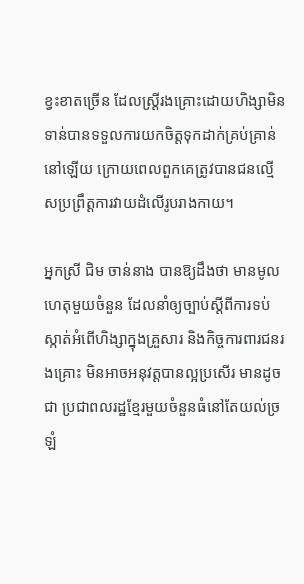ខ្វះខាតច្រើន ដែលស្ដ្រីរងគ្រោះដោយហិង្សាមិនទាន់បានទទួលការយកចិត្ដទុកដាក់គ្រប់គ្រាន់នៅឡើយ ក្រោយពេលពួកគេត្រូវបានជនល្មើសប្រព្រឹត្ដការវាយដំលើរូបរាងកាយ។

អ្នកស្រី ជិម ចាន់នាង បានឱ្យដឹងថា មានមូលហេតុមួយចំនួន ដែលនាំឲ្យច្បាប់ស្ដីពីការទប់ស្កាត់អំពើហិង្សាក្នុងគ្រួសារ និងកិច្ចការពារជនរងគ្រោះ មិនអាចអនុវត្ដបានល្អប្រសើរ មានដូចជា ប្រជាពលរដ្ឋខ្មែរមួយចំនួនធំនៅតែយល់ច្រឡំ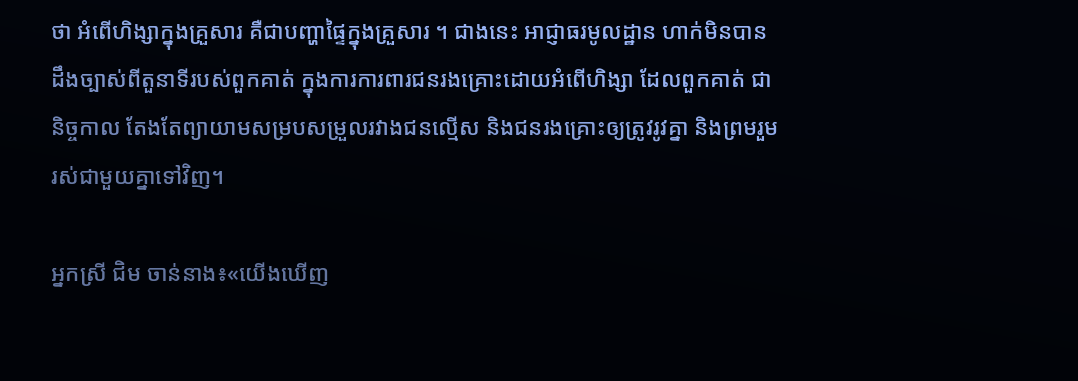ថា អំពើហិង្សាក្នុងគ្រួសារ គឺជាបញ្ហាផ្ទៃក្នុងគ្រួសារ ។ ជាងនេះ អាជ្ញាធរមូលដ្ឋាន ហាក់មិនបានដឹងច្បាស់ពីតួនាទីរបស់ពួកគាត់ ក្នុងការការពារជនរងគ្រោះដោយអំពើហិង្សា ដែលពួកគាត់ ជានិច្ចកាល តែងតែព្យាយាមសម្របសម្រួលរវាងជនល្មើស និងជនរងគ្រោះឲ្យត្រូវរូវគ្នា និងព្រមរួមរស់ជាមួយគ្នាទៅវិញ។

អ្នកស្រី ជិម ចាន់នាង៖«យើងឃើញ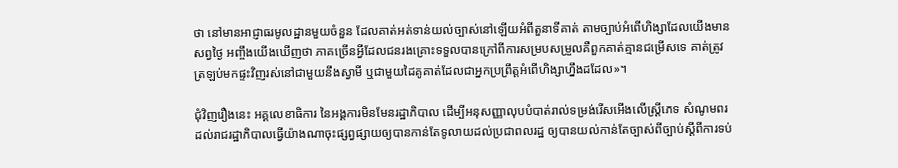ថា នៅមានអាជ្ញាធរមូលដ្ឋានមួយចំនួន ដែលគាត់អត់ទាន់យល់ច្បាស់នៅឡើយអំពីតួនាទីគាត់ តាមច្បាប់អំពើហិង្សាដែលយើងមានសព្វថ្ងៃ អញ្ចឹងយើងឃើញថា ភាគច្រើនអ្វីដែលជនរងគ្រោះទទួលបានក្រៅពីការសម្របសម្រួលគឺពួកគាត់គ្មានជម្រើសទេ គាត់ត្រូវត្រឡប់មកផ្ទះវិញរស់នៅជាមួយនឹងស្វាមី ឬជាមួយដៃគូគាត់ដែលជាអ្នកប្រព្រឹត្ដអំពើហិង្សាហ្នឹងដដែល»។

ជុំវិញរឿងនេះ អគ្គលេខាធិការ នៃអង្គការមិនមែនរដ្ឋាភិបាល ដើម្បីអនុសញ្ញាលុបបំបាត់រាល់ទម្រង់រើសអើងលើស្ដ្រីភេទ សំណូមពរដល់រាជរដ្ឋាភិបាលធ្វើយ៉ាងណាចុះផ្សព្វផ្សាយឲ្យបានកាន់តែទូលាយដល់ប្រជាពលរដ្ឋ ឲ្យបានយល់កាន់តែច្បាស់ពីច្បាប់ស្ដីពីការទប់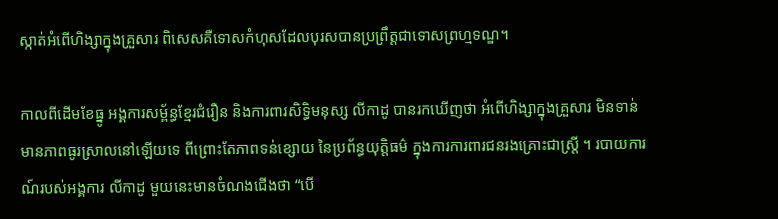ស្កាត់អំពើហិង្សាក្នុងគ្រួសារ ពិសេសគឺទោសកំហុសដែលបុរសបានប្រព្រឹត្តជាទោសព្រហ្មទណ្ឌ។

កាលពីដើមខែធ្នូ អង្គការសម្ព័ន្ធខ្មែរជំរឿន និងការពារសិទ្ធិមនុស្ស លីកាដូ បានរកឃើញថា អំពើហិង្សាក្នុងគ្រួសារ មិនទាន់មានភាពធូរស្រាលនៅឡើយទេ ពីព្រោះតែភាពទន់ខ្សោយ នៃប្រព័ន្ធយុត្ដិធម៌ ក្នុងការការពារជនរងគ្រោះជាស្ដ្រី ។ របាយការណ៍របស់អង្គការ លីកាដូ មួយនេះមានចំណងជើងថា “បើ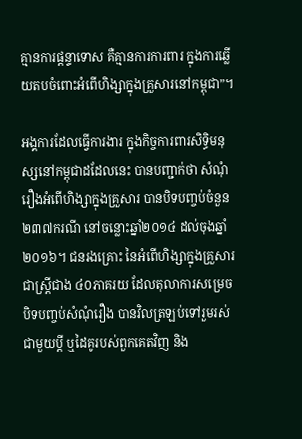គ្មានការផ្ដន្ទាទោស គឺគ្មានការការពារ ក្នុងការឆ្លើយតបចំពោះអំពើហិង្សាក្នុងគ្រួសារនៅកម្ពុជា”។

អង្គការដែលធ្វើការងារ ក្នុងកិច្ចការពារសិទ្ធិមនុស្សនៅកម្ពុជាដដែលនេះ បានបញ្ជាក់ថា សំណុំរឿងអំពើហិង្សាក្នុងគ្រួសារ បានបិទបញ្ចប់ចំនួន ២៣៧ករណី នៅចន្លោះឆ្នាំ២០១៤ ដល់ចុងឆ្នាំ ២០១៦។ ជនរងគ្រោះ នៃអំពើហិង្សាក្នុងគ្រួសារជាស្ដ្រីជាង ៤០ភាគរយ ដែលតុលាការសម្រេចបិទបញ្ចប់សំណុំរឿង បានវិលត្រឡប់ទៅរួមរស់ជាមួយប្ដី ឬដៃគូរបស់ពួកគេតវិញ និង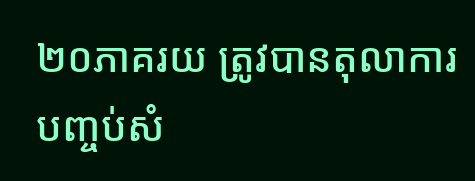២០ភាគរយ ត្រូវបានតុលាការបញ្ចប់សំ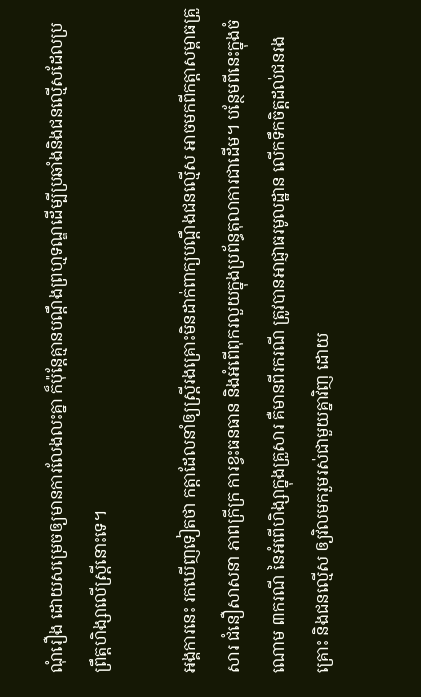ណុំរឿង ដោយសម្រេចឲ្យមានការលែងលះគ្នា ក៏ប៉ុន្ដែគ្មានបណ្ដឹងព្រហ្មទណ្ឌដើម្បីប្រឆាំងនិងជនល្មើសដែលប្រព្រឹត្ដហិង្សាលើស្ដ្រីនោះទេ។

អង្គការនេះ រកឃើញទៀតថា កត្ដាដែលនាំឲ្យស្ដ្រីរងគ្រោះមិនដាក់ពាក្យបណ្ដឹងជនល្មើស អាចមកពីកត្ដាសម្ពាធគ្រួសារ ជំនឿសាសនា ភាពក្រីក្រ ការខ្វះធនធាន និងអំពើពុករលួយក្នុងប្រព័ន្ធតុលាការជាដើម។ បន្ថែមពីនេះក្នុងចំណោម ៣ករណី នៃអំពើហិង្សាក្នុងគ្រួសារ គឺមានពីរករណី ត្រូវបានអាជ្ញាធរមូលដ្ឋាន លើកទឹកចិត្ដដល់ជនរងគ្រោះ និងជនល្មើស ឲ្យវិលមករួមរស់ជាមួយគ្នាវិញ ដោយ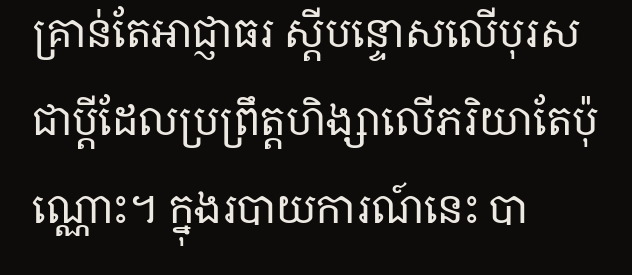គ្រាន់តែអាជ្ញាធរ ស្ដីបន្ទោសលើបុរសជាប្ដីដែលប្រព្រឹត្ដហិង្សាលើភរិយាតែប៉ុណ្ណោះ។ ក្នុងរបាយការណ៍នេះ បា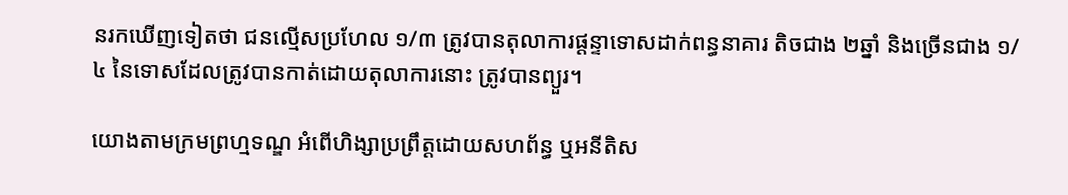នរកឃើញទៀតថា ជនល្មើសប្រហែល ១/៣ ត្រូវបានតុលាការផ្ដន្ទាទោសដាក់ពន្ធនាគារ តិចជាង ២ឆ្នាំ និងច្រើនជាង ១/៤ នៃទោសដែលត្រូវបានកាត់ដោយតុលាការនោះ ត្រូវបានព្យួរ។

យោងតាមក្រមព្រហ្មទណ្ឌ អំពើហិង្សាប្រព្រឹត្ដដោយសហព័ន្ធ ឬអនីតិស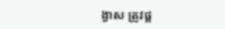ង្វាស ត្រូវផ្ដ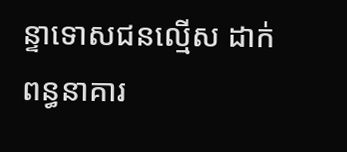ន្ទាទោសជនល្មើស ដាក់ពន្ធនាគារ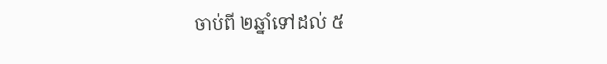ចាប់ពី ២ឆ្នាំទៅដល់ ៥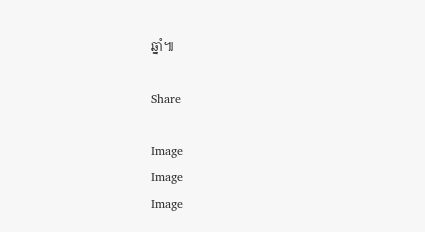ឆ្នាំ៕

Share

Image
Image
Image